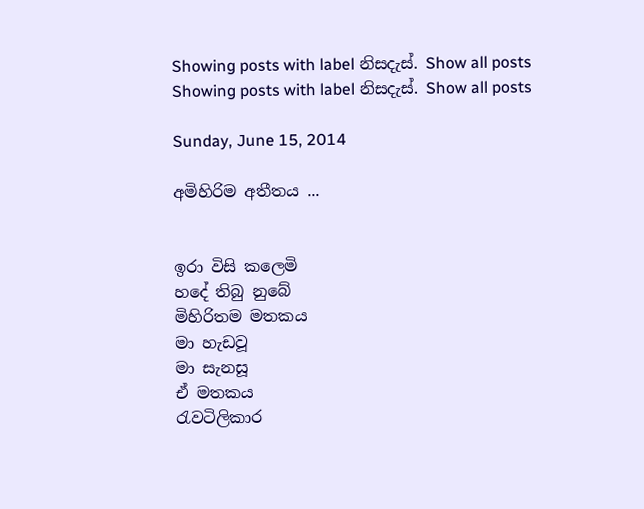Showing posts with label නිසදැස්. Show all posts
Showing posts with label නිසදැස්. Show all posts

Sunday, June 15, 2014

අමිහිරිම අතීතය ...


ඉරා විසි කලෙමි
හදේ තිබු නුබේ
මිහිරිතම මතකය
මා හැඩවූ
මා සැනසූ
ඒ මතකය
රැවටිලිකාර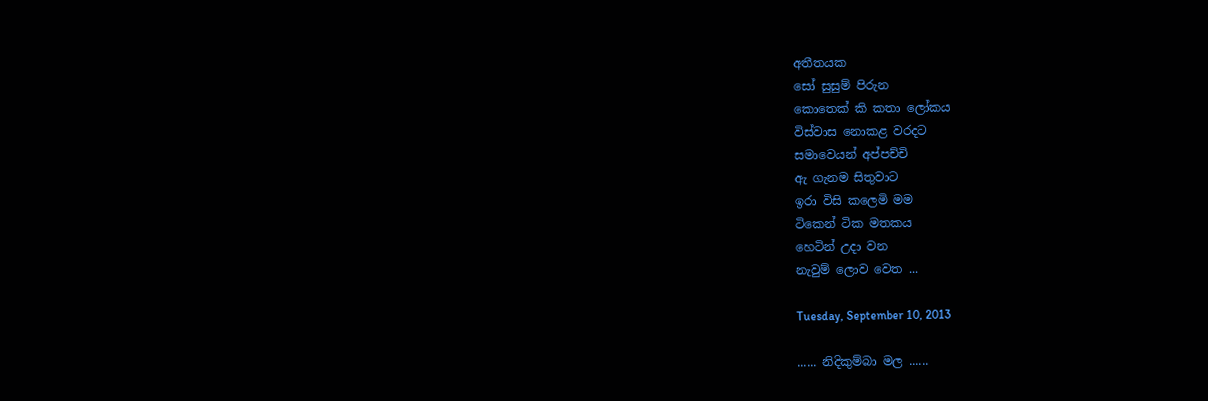අතීතයක
සෝ සුසුම් පිරුන
කොතෙක් කි කතා ලෝකය
විස්වාස නොකළ වරදට
සමාවෙයන් අප්පච්චි
ඇ ගැනම සිතුවාට
ඉරා විසි කලෙමි මම
ටිකෙන් ටික මතකය
හෙටින් උදා වන
නැවුම් ලොව වෙත ...

Tuesday, September 10, 2013

...... නිදිකුම්බා මල ......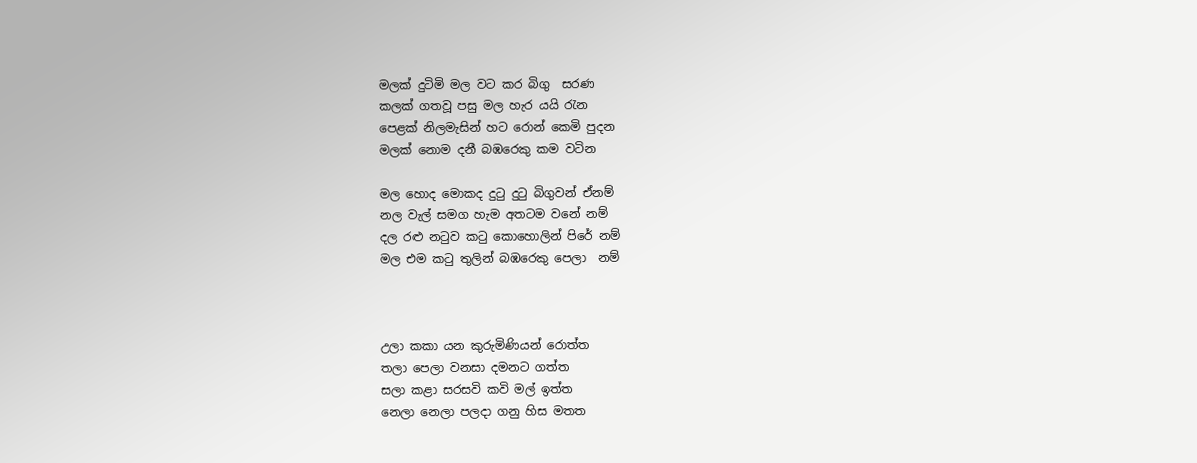මලක් දුටිමි මල වට කර බිගු  සරණ
කලක් ගතවූ පසු මල හැර යයි රැන
පෙළක් නිලමැසින් හට රොන් කෙමි පුදන
මලක් නොම දනී බඹරෙකු කම වටින

මල හොද මොකද දුටු දුටු බිගුවන් ඒනම්
නල වැල් සමග හැම අතටම වනේ නම්
දල රළු නටුව කටු කොහොලින් පිරේ නම්
මල එම කටු තුලින් බඹරෙකු පෙලා  නම්



උලා කකා යන කුරුමිණියන් රොත්ත
තලා පෙලා වනසා දමනට ගත්ත
සලා කළා සරසවි කවි මල් ඉත්ත
නෙලා නෙලා පලදා ගනු හිස මතත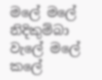මලේ මලේ නිදිකුම්බා වැලේ මලේ
කලේ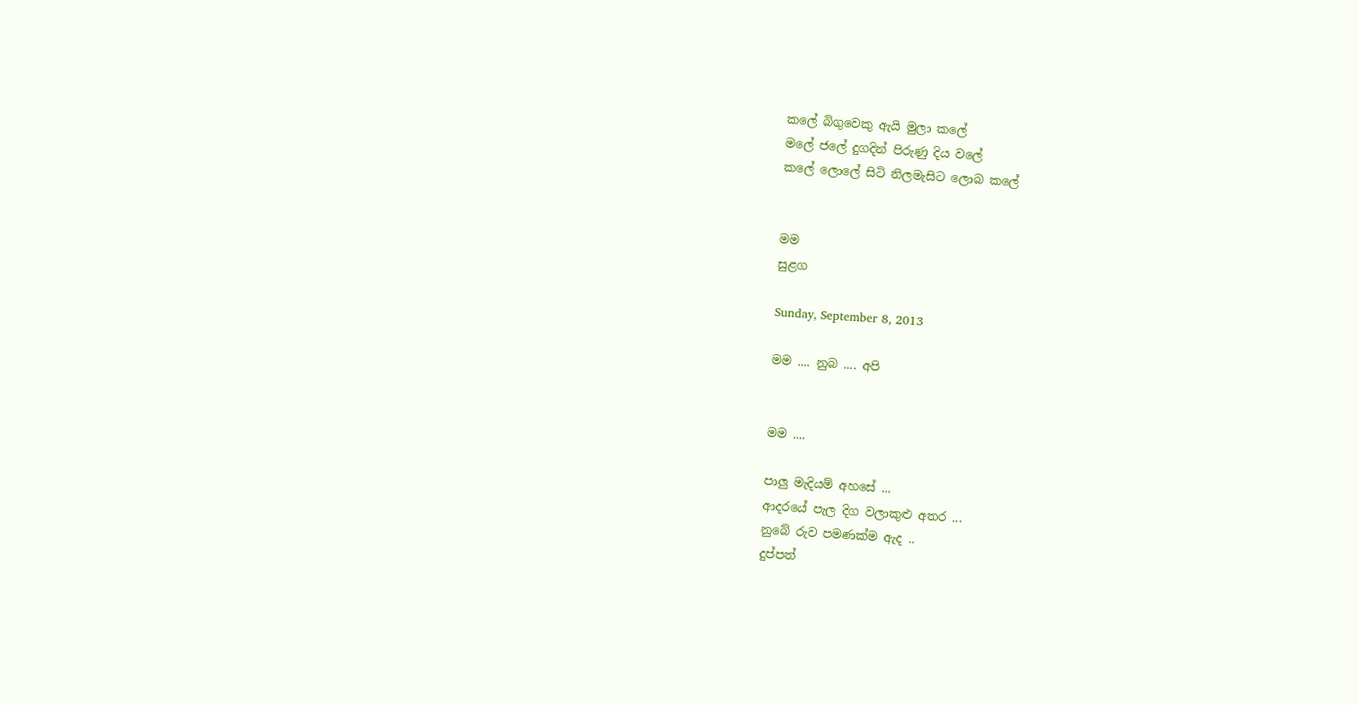කලේ බිගුවෙකු ඇයි මුලා කලේ
මලේ ජලේ දුගදින් පිරුණු දිය වලේ
කලේ ලොලේ සිටි නිලමැසිට ලොබ කලේ


මම
සුළග

Sunday, September 8, 2013

මම .... නුබ .... අපි


මම ....

පාලු මැදියම් අහසේ ...
ආදරයේ පැල දිග වලාකුළු අතර ...
නුබේ රුව පමණක්ම ඇද ..
දුප්පත්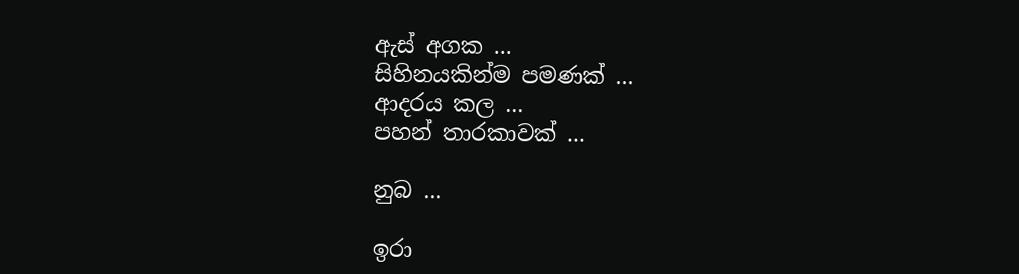ඇස් අගක ...
සිහිනයකින්ම පමණක් ...
ආදරය කල ...
පහන් තාරකාවක් ...

නුබ ...

ඉරා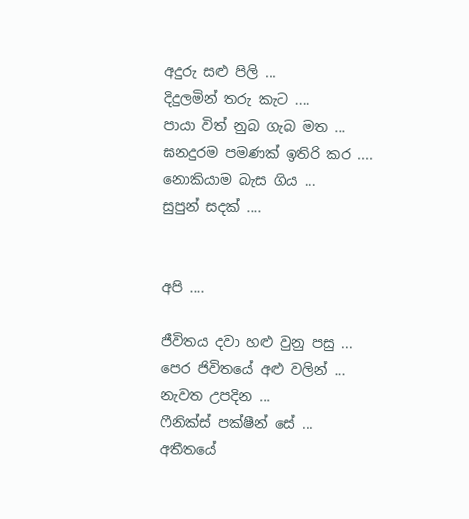අදුරු සළු පිලි ...
දිදුලමින් තරු කැට ....
පායා විත් නුබ ගැබ මත ...
ඝනදුරම පමණක් ඉතිරි කර ....
නොකියාම බැස ගිය ...
සුපුන් සදක් ....


අපි ....

ජීවිතය දවා හළු වුනු පසු ...
පෙර ජිවිතයේ අළු වලින් ...
නැවත උපදින ...
ෆීනික්ස් පක්ෂීන් සේ ...
අතීතයේ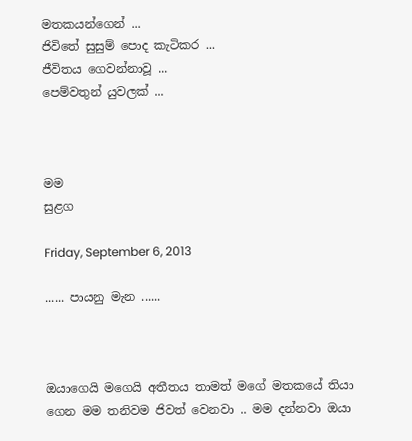මතකයන්ගෙන් ...
ජිවිතේ සුසුම් පොද කැටිකර ...
ජීවිතය ගෙවන්නාවූ ...
පෙම්වතුන් යුවලක් ...



මම
සුළග

Friday, September 6, 2013

...... පායනු මැන ......



ඔයාගෙයි මගෙයි අතීතය තාමත් මගේ මතකයේ තියා ගෙන මම තනිවම ජිවත් වෙනවා .. මම දන්නවා ඔයා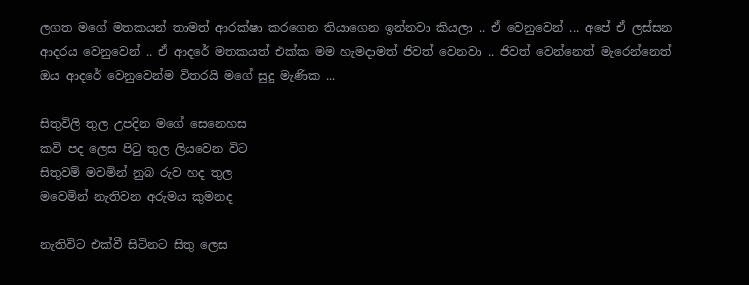ලගත මගේ මතකයන් තාමත් ආරක්ෂා කරගෙන තියාගෙන ඉන්නවා කියලා .. ඒ වෙනුවෙන් ... අපේ ඒ ලස්සන ආදරය වෙනුවෙන් .. ඒ ආදරේ මතකයත් එක්ක මම හැමදාමත් ජිවත් වෙනවා .. ජිවත් වෙන්නෙත් මැරෙන්නෙත් ඔය ආදරේ වෙනුවෙන්ම විතරයි මගේ සුදු මැණික ...

සිතුවිලි තුල උපදින මගේ සෙනෙහස
කවි පද ලෙස පිටු තුල ලියවෙන විට
සිතුවම් මවමින් නුබ රුව හද තුල
මවෙමින් නැතිවන අරුමය කුමනද

නැතිවිට එක්වී සිටිනට සිතු ලෙස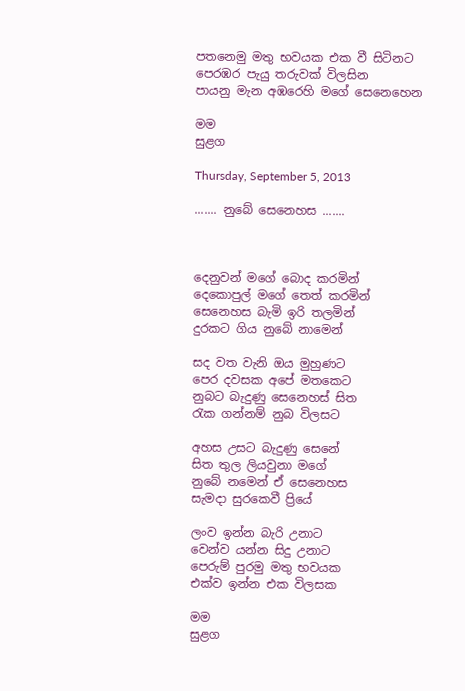පතනෙමු මතු භවයක එක වී සිටිනට
පෙරඹර පැයු තරුවක් විලසින
පායනු මැන අඹරෙහි මගේ සෙනෙහෙන

මම
සුළග

Thursday, September 5, 2013

....... නුබේ සෙනෙහස .......



දෙනුවන් මගේ බොද කරමින්
දෙකොපුල් මගේ තෙත් කරමින්
සෙනෙහස බැමි ඉරි තලමින්
දුරකට ගිය නුබේ නාමෙන්

සද වත වැනි ඔය මුහුණට
පෙර දවසක අපේ මතකෙට
නුබට බැදුණු සෙනෙහස් සිත
රැක ගන්නම් නුබ විලසට

අහස උසට බැදුණු සෙනේ
සිත තුල ලියවුනා මගේ
නුබේ නමෙන් ඒ සෙනෙහස
සැමදා සුරකෙවී ප්‍රියේ

ලංව ඉන්න බැරි උනාට
වෙන්ව යන්න සිදු උනාට
පෙරුම් පුරමු මතු භවයක
එක්ව ඉන්න එක විලසක

මම
සුළග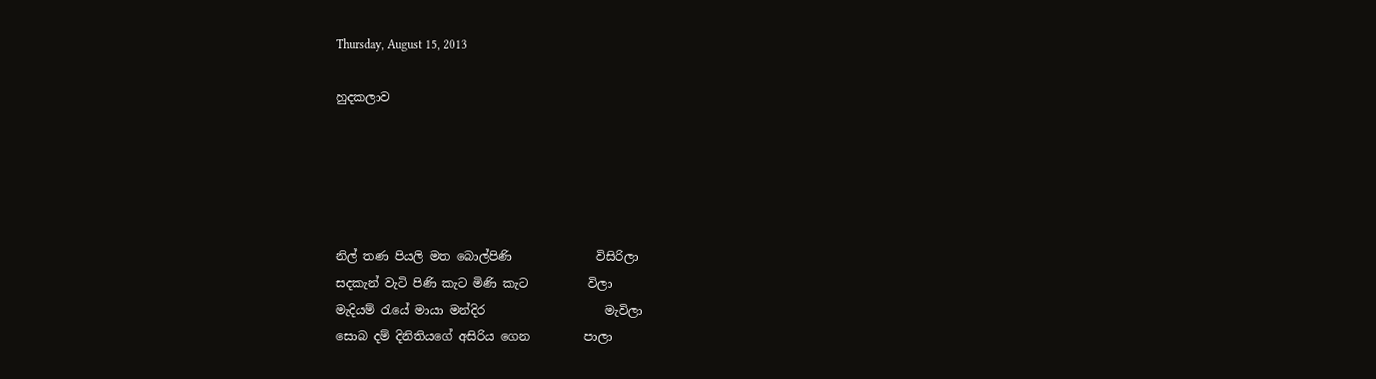Thursday, August 15, 2013

හුදකලාව





නිල් තණ පියලි මත බොල්පිණි              විසිරිලා
සදකැන් වැටි පිණි කැට මිණි කැට          විලා
මැදියම් රැයේ මායා මන්දිර                    මැවිලා
සොබ දම් දිනිතියගේ අසිරිය ගෙන         පාලා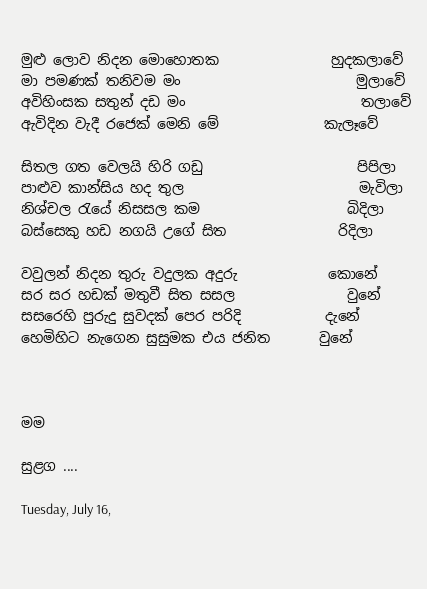මුළු ලොව නිදන මොහොතක                හුදකලාවේ
මා පමණක් තනිවම මං                         මුලාවේ
අවිහිංසක සතුන් දඩ මං                         තලාවේ
ඇවිදින වැදී රජෙක් මෙනි මේ               කැලෑවේ

සිතල ගත වෙලයි හිරි ගඩු                      පිපිලා
පාළුව කාන්සිය හද තුල                         මැවිලා
නිශ්චල රැයේ නිසසල කම                     බිදිලා
බස්සෙකු හඩ නගයි උගේ සිත                රිදිලා

වවුලන් නිදන තුරු වදුලක අදුරු             කොනේ
සර සර හඩක් මතුවී සිත සසල                වුනේ
සසරෙහි පුරුදු සුවදක් පෙර පරිදි            දැනේ
හෙමිහිට නැගෙන සුසුමක එය ජනිත       වුනේ



මම

සුළග ....

Tuesday, July 16,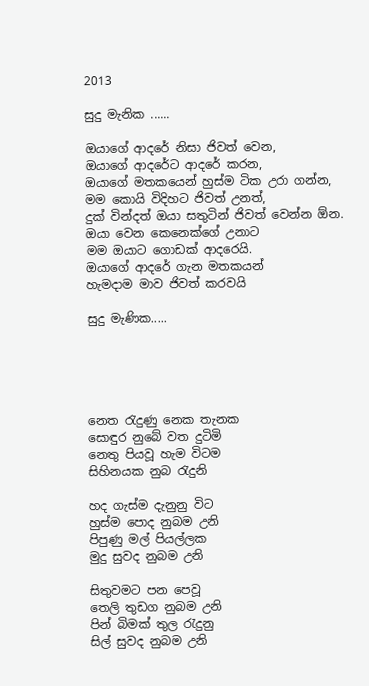2013

සුදු මැනික ......

ඔයාගේ ආදරේ නිසා ජිවත් වෙන,
ඔයාගේ ආදරේට ආදරේ කරන,
ඔයාගේ මතකයෙන් හුස්ම ටික උරා ගන්න,
මම කොයි විදිහට ජිවත් උනත්,
දුක් වින්දත් ඔයා සතුටින් ජිවත් වෙන්න ඕන.
ඔයා වෙන කෙනෙක්ගේ උනාට
මම ඔයාට ගොඩක් ආදරෙයි.
ඔයාගේ ආදරේ ගැන මතකයන්
හැමදාම මාව ජිවත් කරවයි

සුදු මැණික.....





නෙත රැදුණු නෙක තැනක
සොඳුර නුබේ වත දුටිමි
නෙතු පියවූ හැම විටම
සිහිනයක නුබ රැදුනි

හද ගැස්ම දැනුනු විට
හුස්ම පොද නුබම උනි
පිපුණු මල් පියල්ලක
මුදු සුවද නුබම උනි

සිතුවමට පන පෙවූ
තෙලි තුඩග නුබම උනි
පින් බිමක් තුල රැදුනු
සිල් සුවද නුබම උනි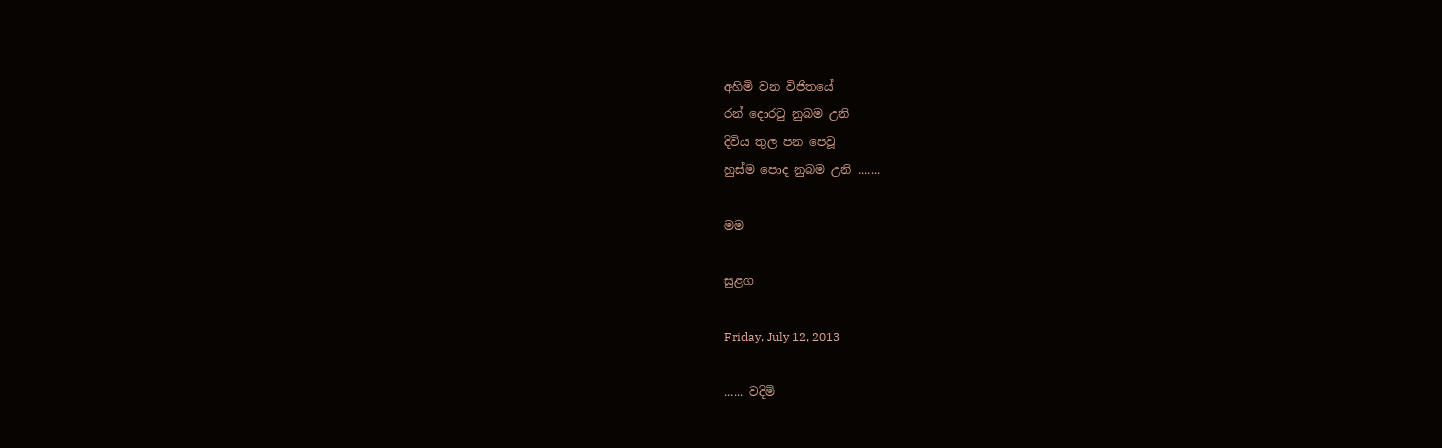අහිමි වන විජිතයේ
රන් දොරටු නුබම උනි
දිවිය තුල පන පෙවූ
හුස්ම පොද නුබම උනි .......

මම

සුළග

Friday, July 12, 2013

...... වදිමි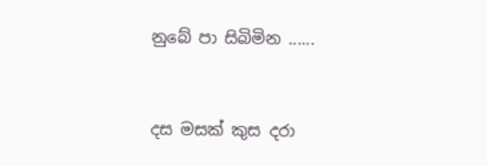නුබේ පා සිබිමින ......



දස මසක් කුස දරා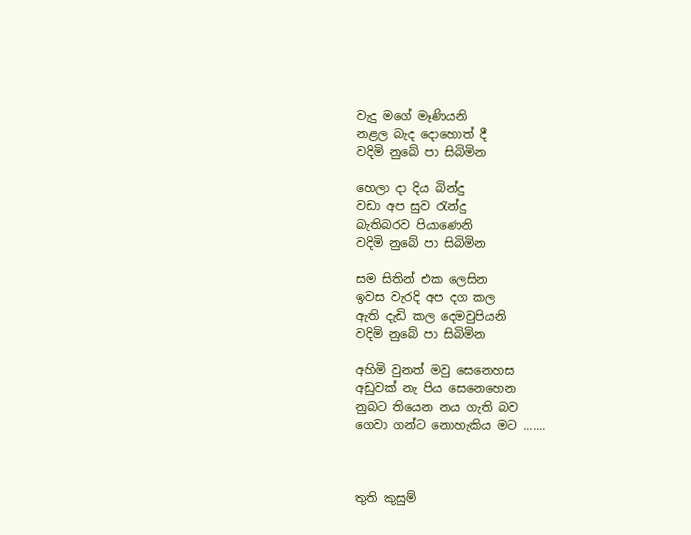වැදු මගේ මෑණියනි
නළල බැද දොහොත් දී
වදිමි නුබේ පා සිබිමින

හෙලා දා දිය බින්දු
වඩා අප සුව රැන්දු
බැතිබරව පියාණෙනි
වදිමි නුබේ පා සිබිමින

සම සිතින් එක ලෙසින
ඉවස වැරදි අප දග කල
ඇති දැඩි කල දෙමවුපියනි
වදිමි නුබේ පා සිබිමින

අහිමි වුනත් මවු සෙනෙහස
අඩුවක් නැ පිය සෙනෙහෙන
නුබට තියෙන නය ගැති බව
ගෙවා ගන්ට නොහැකිය මට .......



තුති කුසුම්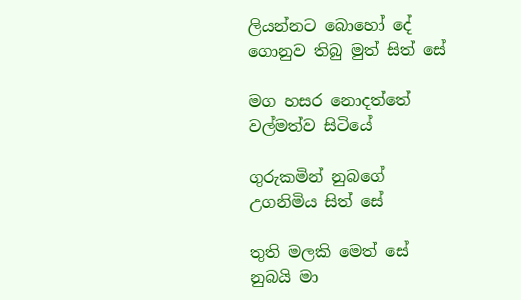ලියන්නට බොහෝ දේ
ගොනුව තිබු මුත් සිත් සේ

මග හසර නොදත්තේ
වල්මත්ව සිටියේ

ගුරුකමින් නුබගේ
උගනිමිය සිත් සේ

තුති මලකි මෙත් සේ
නුබයි මා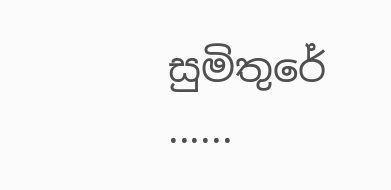සුමිතුරේ ......